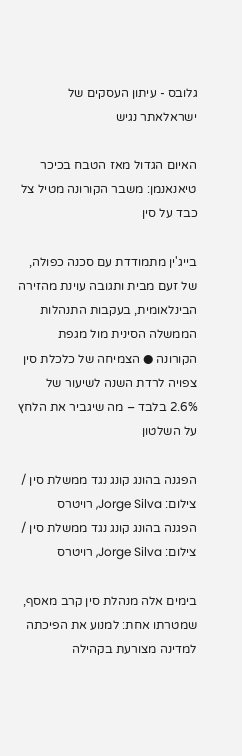גלובס - עיתון העסקים של ישראלאתר נגיש

האיום הגדול מאז הטבח בכיכר טיאנאנמן: משבר הקורונה מטיל צל כבד על סין

בייג'ין מתמודדת עם סכנה כפולה, של זעם מבית ותגובה עוינת מהזירה הבינלאומית, בעקבות התנהלות הממשלה הסינית מול מגפת הקורונה ● הצמיחה של כלכלת סין צפויה לרדת השנה לשיעור של 2.6% בלבד – מה שיגביר את הלחץ על השלטון

הפגנה בהונג קונג נגד ממשלת סין / צילום: Jorge Silva, רויטרס
הפגנה בהונג קונג נגד ממשלת סין / צילום: Jorge Silva, רויטרס

בימים אלה מנהלת סין קרב מאסף, שמטרתו אחת: למנוע את הפיכתה למדינה מצורעת בקהילה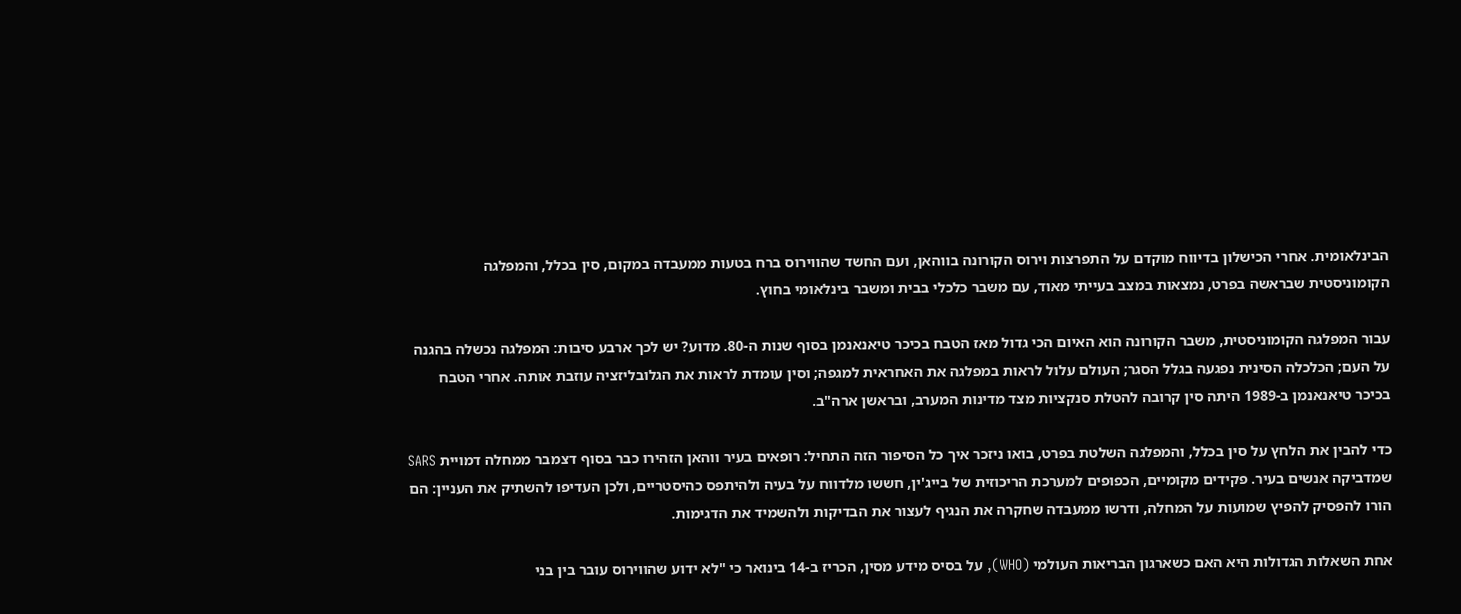הבינלאומית. אחרי הכישלון בדיווח מוקדם על התפרצות וירוס הקורונה בווהאן, ועם החשד שהווירוס ברח בטעות ממעבדה במקום, סין בכלל, והמפלגה הקומוניסטית שבראשה בפרט, נמצאות במצב בעייתי מאוד, עם משבר כלכלי בבית ומשבר בינלאומי בחוץ.

עבור המפלגה הקומוניסטית, משבר הקורונה הוא האיום הכי גדול מאז הטבח בכיכר טיאנאנמן בסוף שנות ה-80. מדוע? יש לכך ארבע סיבות: המפלגה נכשלה בהגנה על העם; הכלכלה הסינית נפגעה בגלל הסגר; העולם עלול לראות במפלגה את האחראית למגפה; וסין עומדת לראות את הגלובליזציה עוזבת אותה. אחרי הטבח בכיכר טיאנאנמן ב-1989 היתה סין קרובה להטלת סנקציות מצד מדינות המערב, ובראשן ארה"ב.

כדי להבין את הלחץ על סין בכלל, והמפלגה השלטת בפרט, בואו ניזכר איך כל הסיפור הזה התחיל: רופאים בעיר ווהאן הזהירו כבר בסוף דצמבר ממחלה דמויית SARS שמדביקה אנשים בעיר. פקידים מקומיים, הכפופים למערכת הריכוזית של בייג'ין, חששו מלדווח על בעיה ולהיתפס כהיסטריים, ולכן העדיפו להשתיק את העניין: הם הורו להפסיק להפיץ שמועות על המחלה, ודרשו ממעבדה שחקרה את הנגיף לעצור את הבדיקות ולהשמיד את הדגימות.

אחת השאלות הגדולות היא האם כשארגון הבריאות העולמי (WHO), על בסיס מידע מסין, הכריז ב-14 בינואר כי "לא ידוע שהווירוס עובר בין בני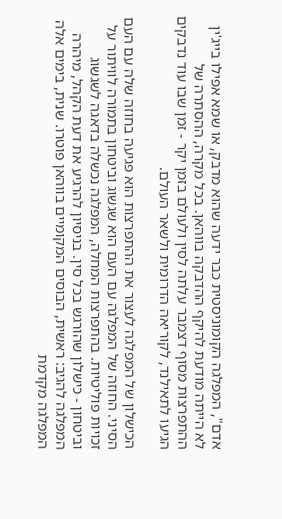אדם", המפלגה הקומוניסטית כבר ידעה שהוא מדבק, או שמא אפילו בייג'ין לא הייתה מודעת להיקף ההדבקה בווהאן. בכל מקרה, ההסתרה של ההתפרצות מסוף דצמבר עלתה לסין ולעולם בזמן יקר - זמן שבו עוד נדבקים הגיעו לתאילנד, לקוריאה הדרומית ולשאר העולם.

הכישלון של המפלגה לעצור את ההתפרצות הוא פגיעה בחוזה שלה עם העם הסיני. החוזה של המפלגה עם העם הוא שגשוג וביטחון בתמורה לוויתור על זכויות פוליטיות. בהתפרצות המחלה, המפלגה נכשלה בדאגה לשגשוג וביטחון - כישלון שהורגש בכל סין. בניסיון להרגיע את דעת הקהל, מיהרה המפלגה להגיב: ראשית, הבוסים המקומיים בווהאן פוטרו. שנית, בימים אלה המפלגה מקדמת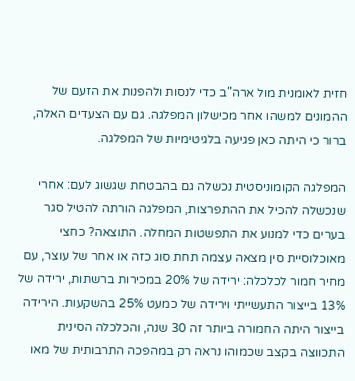חזית לאומנית מול ארה"ב כדי לנסות ולהפנות את הזעם של ההמונים למשהו אחר מכישלון המפלגה. גם עם הצעדים האלה, ברור כי היתה כאן פגיעה בלגיטימיות של המפלגה.

המפלגה הקומוניסטית נכשלה גם בהבטחת שגשוג לעם: אחרי שנכשלה להכיל את ההתפרצות, המפלגה הורתה להטיל סגר בערים כדי למנוע את התפשטות המחלה. התוצאה? כחצי מאוכלוסיית סין מצאה עצמה תחת סוג כזה או אחר של עוצר, עם מחיר חמור לכלכלה: ירידה של 20% במכירות ברשתות, ירידה של 13% בייצור התעשייתי וירידה של כמעט 25% בהשקעות. הירידה בייצור היתה החמורה ביותר זה 30 שנה, והכלכלה הסינית התכווצה בקצב שכמוהו נראה רק במהפכה התרבותית של מאו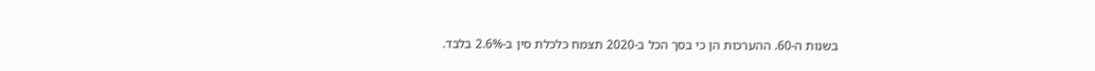בשנות ה-60. ההערכות הן כי בסך הכל ב-2020 תצמח כלכלת סין ב-2.6% בלבד.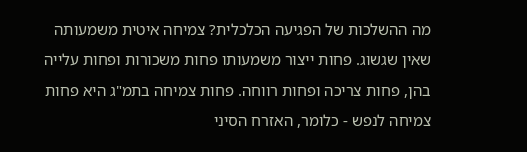מה ההשלכות של הפגיעה הכלכלית? צמיחה איטית משמעותה שאין שגשוג. פחות ייצור משמעותו פחות משכורות ופחות עלייה בהן, פחות צריכה ופחות רווחה. פחות צמיחה בתמ"ג היא פחות צמיחה לנפש - כלומר, האזרח הסיני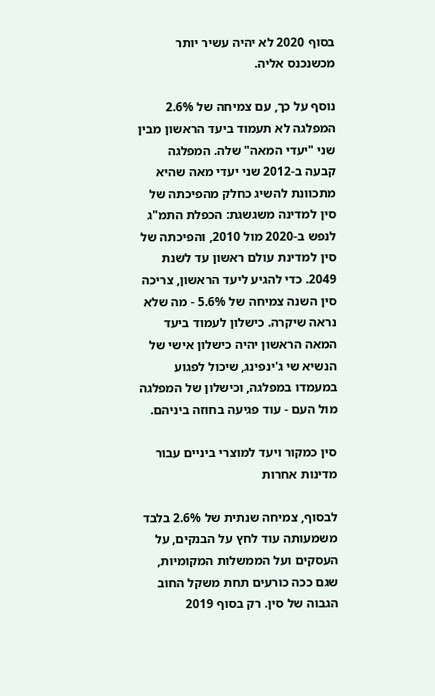בסוף 2020 לא יהיה עשיר יותר מכשנכנס אליה.

נוסף על כך, עם צמיחה של 2.6% המפלגה לא תעמוד ביעד הראשון מבין שני "יעדי המאה" שלה. המפלגה קבעה ב-2012 שני יעדי מאה שהיא מתכוונת להשיג כחלק מהפיכתה של סין למדינה משגשגת: הכפלת התמ"ג לנפש ב-2020 מול 2010, והפיכתה של סין למדינת עולם ראשון עד לשנת 2049. כדי להגיע ליעד הראשון, צריכה סין השנה צמיחה של 5.6% - מה שלא נראה שיקרה. כישלון לעמוד ביעד המאה הראשון יהיה כישלון אישי של הנשיא שי ג'ינפינג, שיכול לפגוע במעמדו במפלגה, וכישלון של המפלגה מול העם - עוד פגיעה בחוזה ביניהם.

סין כמקור ויעד למוצרי ביניים עבור מדינות אחרות

לבסוף, צמיחה שנתית של 2.6% בלבד משמעותה עוד לחץ על הבנקים, על העסקים ועל הממשלות המקומיות, שגם ככה כורעים תחת משקל החוב הגבוה של סין. רק בסוף 2019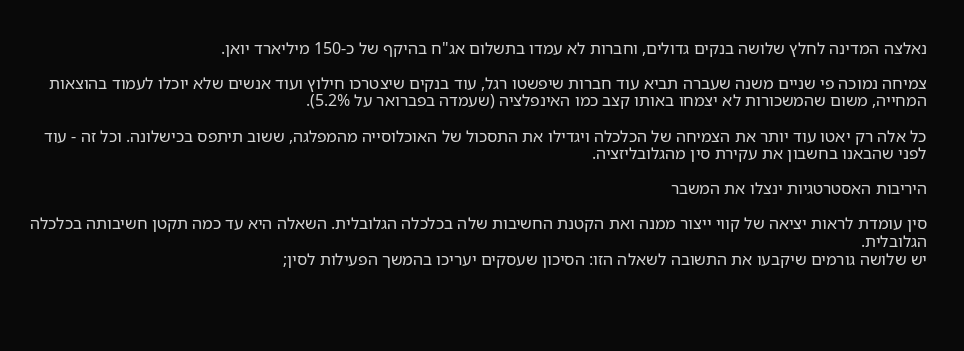נאלצה המדינה לחלץ שלושה בנקים גדולים, וחברות לא עמדו בתשלום אג"ח בהיקף של כ-150 מיליארד יואן.

צמיחה נמוכה פי שניים משנה שעברה תביא עוד חברות שיפשטו רגל, עוד בנקים שיצטרכו חילוץ ועוד אנשים שלא יוכלו לעמוד בהוצאות המחייה, משום שהמשכורות לא יצמחו באותו קצב כמו האינפלציה (שעמדה בפברואר על 5.2%).

כל אלה רק יאטו עוד יותר את הצמיחה של הכלכלה ויגדילו את התסכול של האוכלוסייה מהמפלגה, ששוב תיתפס בכישלונה. וכל זה - עוד לפני שהבאנו בחשבון את עקירת סין מהגלובליזציה.

היריבות האסטרטגיות ינצלו את המשבר

סין עומדת לראות יציאה של קווי ייצור ממנה ואת הקטנת החשיבות שלה בכלכלה הגלובלית. השאלה היא עד כמה תקטן חשיבותה בכלכלה הגלובלית.
יש שלושה גורמים שיקבעו את התשובה לשאלה הזו: הסיכון שעסקים יעריכו בהמשך הפעילות לסין;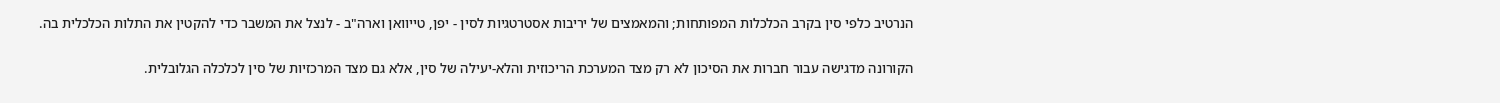הנרטיב כלפי סין בקרב הכלכלות המפותחות; והמאמצים של יריבות אסטרטגיות לסין - יפן, טייוואן וארה"ב - לנצל את המשבר כדי להקטין את התלות הכלכלית בה.

הקורונה מדגישה עבור חברות את הסיכון לא רק מצד המערכת הריכוזית והלא-יעילה של סין, אלא גם מצד המרכזיות של סין לכלכלה הגלובלית.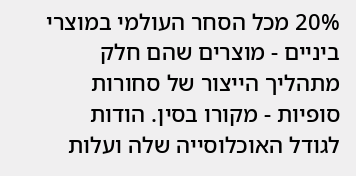20% מכל הסחר העולמי במוצרי ביניים - מוצרים שהם חלק מתהליך הייצור של סחורות סופיות - מקורו בסין. הודות לגודל האוכלוסייה שלה ועלות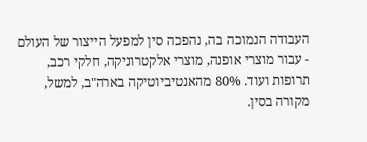העבודה הנמוכה בה, נהפכה סין למפעל הייצור של העולם - עבור מוצרי אופנה, מוצרי אלקטרוניקה, חלקי רכב, תרופות ועוד. 80% מהאנטיביוטיקה בארה"ב, למשל, מקורה בסין.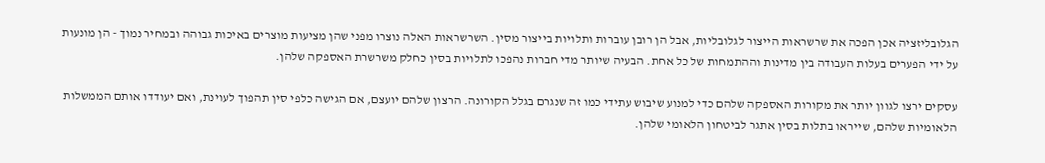הגלובליזציה אכן הפכה את שרשראות הייצור לגלובליות, אבל הן רובן עוברות ותלויות בייצור מסין. השרשראות האלה נוצרו מפני שהן מציעות מוצרים באיכות גבוהה ובמחיר נמוך - הן מונעות על ידי הפערים בעלות העבודה בין מדינות וההתמחות של כל אחת. הבעיה שיותר מדי חברות נהפכו לתלויות בסין כחלק משרשרת האספקה שלהן.

עסקים ירצו לגוון יותר את מקורות האספקה שלהם כדי למנוע שיבוש עתידי כמו זה שנגרם בגלל הקורונה. הרצון שלהם יועצם, אם הגישה כלפי סין תהפוך לעוינת, ואם יעודדו אותם הממשלות הלאומיות שלהם, שייראו בתלות בסין אתגר לביטחון הלאומי שלהן.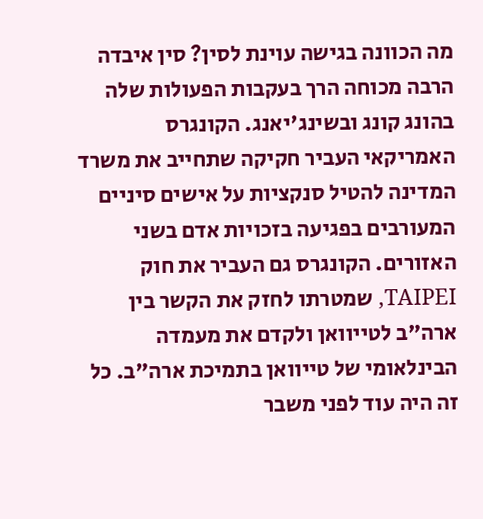מה הכוונה בגישה עוינת לסין? סין איבדה הרבה מכוחה הרך בעקבות הפעולות שלה בהונג קונג ובשינג'יאנג. הקונגרס האמריקאי העביר חקיקה שתחייב את משרד המדינה להטיל סנקציות על אישים סיניים המעורבים בפגיעה בזכויות אדם בשני האזורים. הקונגרס גם העביר את חוק TAIPEI, שמטרתו לחזק את הקשר בין ארה"ב לטייוואן ולקדם את מעמדה הבינלאומי של טייוואן בתמיכת ארה"ב. כל זה היה עוד לפני משבר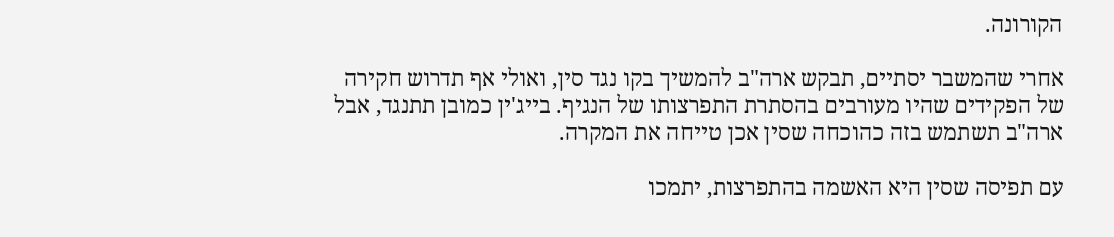הקורונה.

אחרי שהמשבר יסתיים, תבקש ארה"ב להמשיך בקו נגד סין, ואולי אף תדרוש חקירה של הפקידים שהיו מעורבים בהסתרת התפרצותו של הנגיף. בייג'ין כמובן תתנגד, אבל ארה"ב תשתמש בזה כהוכחה שסין אכן טייחה את המקרה.

עם תפיסה שסין היא האשמה בהתפרצות, יתמכו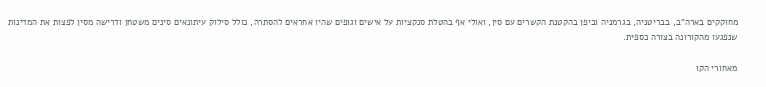מחוקקים בארה"ב, בבריטניה, בגרמניה וביפן בהקטנת הקשרים עם סין, ואולי אף בהטלת סנקציות על אישים וגופים שהיו אחראים להסתרה, כולל סילוק עיתונאים סינים משטחן ודרישה מסין לפצות את המדינות שנפגעו מהקורונה בצורה כספית.

מאחורי הקו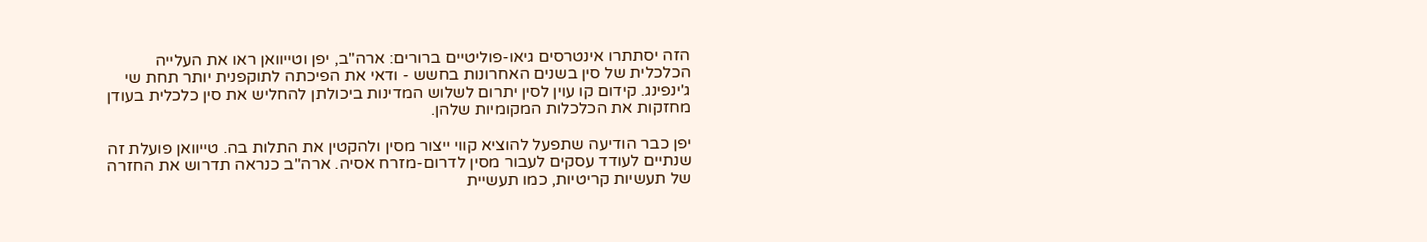הזה יסתתרו אינטרסים גיאו-פוליטיים ברורים: ארה"ב, יפן וטייוואן ראו את העלייה הכלכלית של סין בשנים האחרונות בחשש - ודאי את הפיכתה לתוקפנית יותר תחת שי ג'ינפינג. קידום קו עוין לסין יתרום לשלוש המדינות ביכולתן להחליש את סין כלכלית בעודן מחזקות את הכלכלות המקומיות שלהן.

יפן כבר הודיעה שתפעל להוציא קווי ייצור מסין ולהקטין את התלות בה. טייוואן פועלת זה שנתיים לעודד עסקים לעבור מסין לדרום-מזרח אסיה. ארה"ב כנראה תדרוש את החזרה של תעשיות קריטיות, כמו תעשיית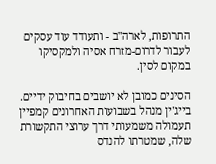התרופות, לארה"ב - ותעודד עוד עסקים לעבור לדרום-מזרח אסיה ולמקסיקו במקום לסין.

הסינים כמובן לא יושבים בחיבוק ידיים. בייג'ין מנהל בשבועות האחרונים קמפיין תעמולה משמעותי דרך ערוצי התקשורת שלה, שמטרתו להנדס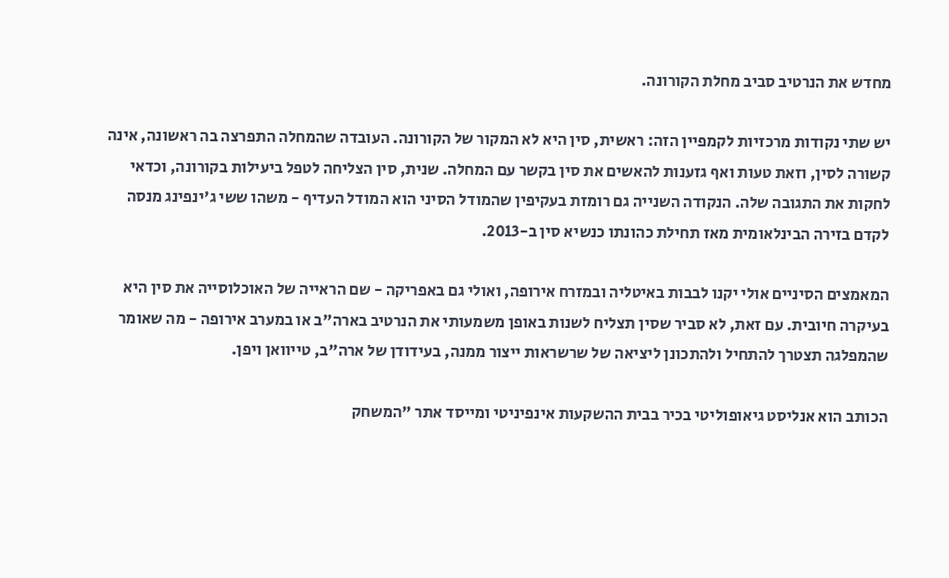מחדש את הנרטיב סביב מחלת הקורונה.

יש שתי נקודות מרכזיות לקמפיין הזה: ראשית, סין היא לא המקור של הקורונה. העובדה שהמחלה התפרצה בה ראשונה, אינה קשורה לסין, וזאת טעות ואף גזענות להאשים את סין בקשר עם המחלה. שנית, סין הצליחה לטפל ביעילות בקורונה, וכדאי לחקות את התגובה שלה. הנקודה השנייה גם רומזת בעקיפין שהמודל הסיני הוא המודל העדיף - משהו ששי ג'ינפינג מנסה לקדם בזירה הבינלאומית מאז תחילת כהונתו כנשיא סין ב-2013.

המאמצים הסיניים אולי יקנו לבבות באיטליה ובמזרח אירופה, ואולי גם באפריקה - שם הראייה של האוכלוסייה את סין היא בעיקרה חיובית. עם זאת, לא סביר שסין תצליח לשנות באופן משמעותי את הנרטיב בארה"ב או במערב אירופה - מה שאומר שהמפלגה תצטרך להתחיל ולהתכונן ליציאה של שרשראות ייצור ממנה, בעידודן של ארה"ב, טייוואן ויפן.

הכותב הוא אנליסט גיאופוליטי בכיר בבית ההשקעות אינפיניטי ומייסד אתר "המשחק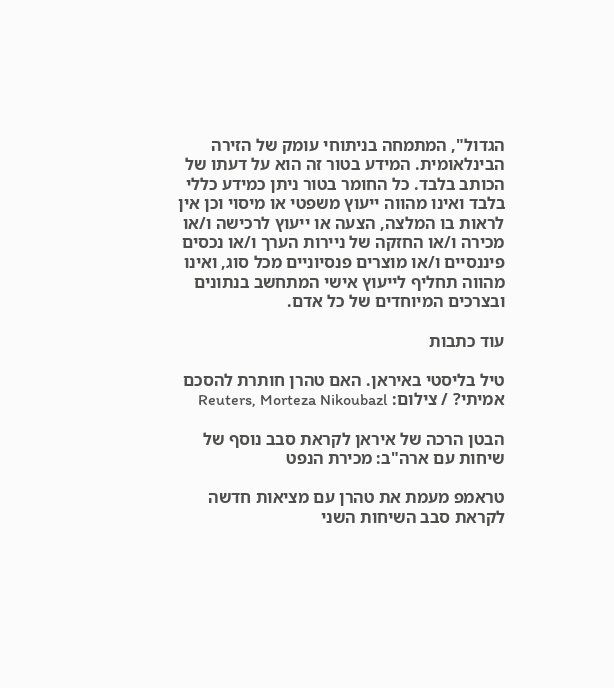הגדול", המתמחה בניתוחי עומק של הזירה הבינלאומית. המידע בטור זה הוא על דעתו של הכותב בלבד. כל החומר בטור ניתן כמידע כללי בלבד ואינו מהווה ייעוץ משפטי או מיסוי וכן אין לראות בו המלצה, הצעה או ייעוץ לרכישה ו/או מכירה ו/או החזקה של ניירות הערך ו/או נכסים פיננסיים ו/או מוצרים פנסיוניים מכל סוג, ואינו מהווה תחליף לייעוץ אישי המתחשב בנתונים ובצרכים המיוחדים של כל אדם.

עוד כתבות

טיל בליסטי באיראן. האם טהרן חותרת להסכם אמיתי? / צילום: Reuters, Morteza Nikoubazl

הבטן הרכה של איראן לקראת סבב נוסף של שיחות עם ארה"ב: מכירת הנפט

טראמפ מעמת את טהרן עם מציאות חדשה לקראת סבב השיחות השני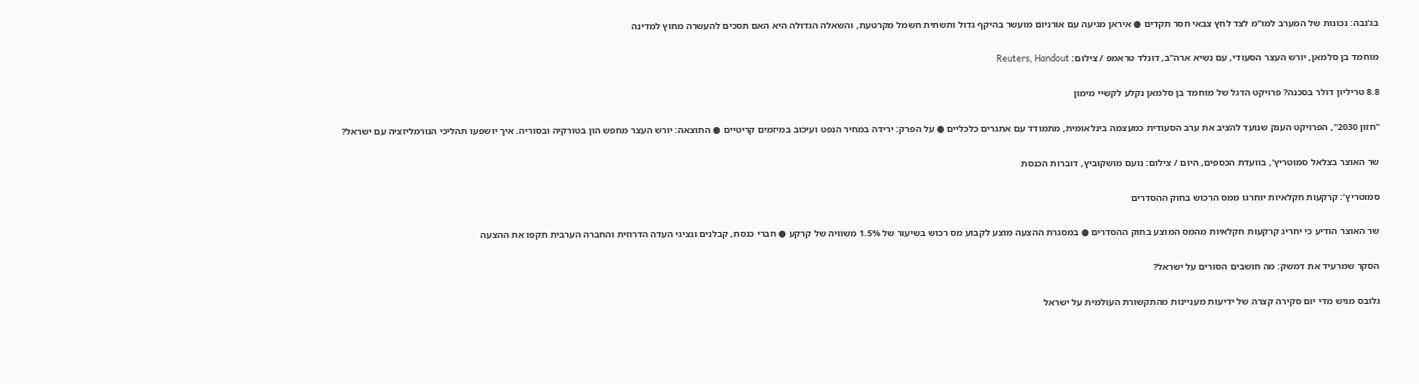בג'נבה: נכונות של המערב למו"מ לצד לחץ צבאי חסר תקדים ● איראן מגיעה עם אורניום מועשר בהיקף גדול ותשתית חשמל מקרטעת, והשאלה הגדולה היא האם תסכים להעשרה מחוץ למדינה

מוחמד בן סלמאן, יורש העצר הסעודי, עם נשיא ארה''ב, דונלד טראמפ / צילום: Reuters, Handout

8.8 טריליון דולר בסכנה? פרויקט הדגל של מוחמד בן סלמאן נקלע לקשיי מימון

"חזון 2030", הפרויקט הענק שנועד להציב את ערב הסעודית כמעצמה בינלאומית, מתמודד עם אתגרים כלכליים ● על הפרק: ירידה במחיר הנפט ועיכוב במיזמים קריטיים ● התוצאה: יורש העצר מחפש הון בטורקיה ובסוריה. איך יושפעו תהליכי הנורמליזציה עם ישראל?

שר האוצר בצלאל סמוטריץ', בוועדת הכספים, היום / צילום: נועם מושקוביץ, דוברות הכנסת

סמוטריץ’: קרקעות חקלאיות יוחרגו ממס הרכוש בחוק ההסדרים

שר האוצר הודיע כי יחריג קרקעות חקלאיות מהמס המוצע בחוק ההסדרים ● במסגרת ההצעה מוצע לקבוע מס רכוש בשיעור של 1.5% משוויה של קרקע ● חברי כנסת, קבלנים ונציגי העדה הדרוזית והחברה הערבית תקפו את ההצעה

הסקר שמרעיד את דמשק: מה חושבים הסורים על ישראל?

גלובס מגיש מדי יום סקירה קצרה של ידיעות מעניינות מהתקשורת העולמית על ישראל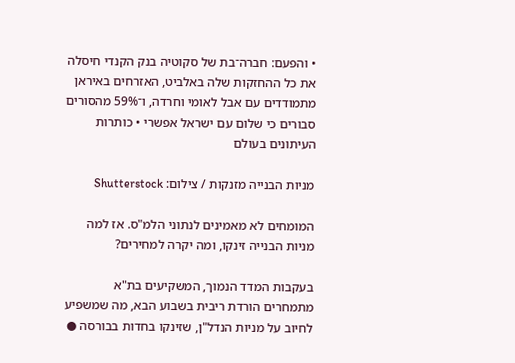• והפעם: חברה־בת של סקוטיה בנק הקנדי חיסלה את כל ההחזקות שלה באלביט, האזרחים באיראן מתמודדים עם אבל לאומי וחרדה, ו־59% מהסורים סבורים כי שלום עם ישראל אפשרי • כותרות העיתונים בעולם

מניות הבנייה מזנקות / צילום: Shutterstock

המומחים לא מאמינים לנתוני הלמ"ס. אז למה מניות הבנייה זינקו, ומה יקרה למחירים?

בעקבות המדד הנמוך, המשקיעים בת"א מתמחרים הורדת ריבית בשבוע הבא, מה שמשפיע לחיוב על מניות הנדל"ן, שזינקו בחדות בבורסה ●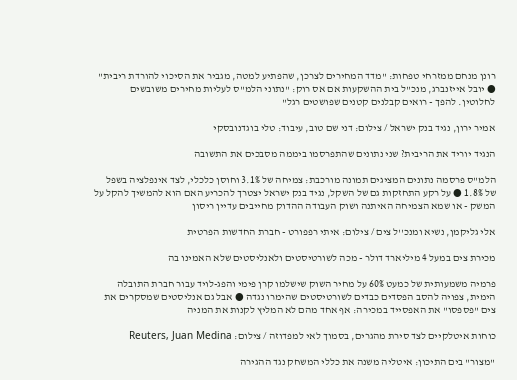רונן מנחם ממזרחי טפחות: "מדד המחירים לצרכן, שהפתיע למטה, מגביר את הסיכוי להורדת ריבית" ● יובל אייזנברג, מנכ"ל בית ההשקעות אם אס רוק: "נתוני הלמ"ס לעליות מחירים משובשים לחלוטין. להפך - רואים קבלנים קטנים שפושטים רגל"

אמיר ירון, נגיד בנק ישראל / צילום: דני שם טוב, עיבוד: טלי בוגדנובסקי

הנגיד יוריד את הריבית? שני נתונים שהתפרסמו ביממה מסבכים את התשובה

הלמ"ס פרסמה נתונים המציגים תמונה מורכבת: צמיחה של 3.1% וחוסן כלכלי, לצד אינפלציה בשפל של 1.8% ● על רקע התחזקות גם של השקל, נגיד בנק ישראל יצטרך להכריע האם הוא להמשיך להקל על המשק - או שמא הצמיחה האיתנה ושוק העבודה ההדוק מחייבים עדיין ריסון

אלי גליקמן, נשיא ומנכ''ל צים / צילום: איתי רפפורט - חברת החדשות הפרטית

מכירת צים במעל 4 מיליארד דולר - מכה לשורטיסטים ולאנליסטים שלא האמינו בה

פרמיה משמעותית של כמעט 60% על מחיר השוק שישלמו קרן פימי והפג-לויד עבור חברת התובלה הימית, צפויה להסב הפסדים כבדים לשורטיסטים שהימרו נגדה ● אבל גם אנליסטים שמסקרים את צים "פספסו" את האפסייד במכירה: אף אחד מהם לא המליץ לקנות את המניה

כוחות איטלקיים לצד סירת מהגרים, בסמוך לאי למפדוזה / צילום: Reuters, Juan Medina

"מצור" בים התיכון: איטליה משנה את כללי המשחק נגד ההגירה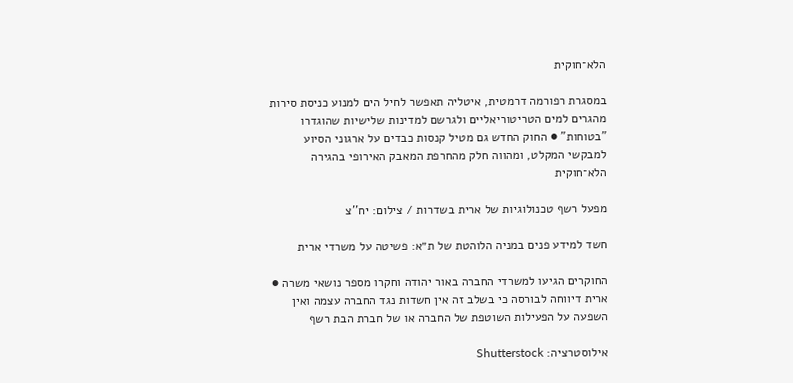הלא־חוקית

במסגרת רפורמה דרמטית, איטליה תאפשר לחיל הים למנוע כניסת סירות מהגרים למים הטריטוריאליים ולגרשם למדינות שלישיות שהוגדרו "בטוחות" ● החוק החדש גם מטיל קנסות כבדים על ארגוני הסיוע למבקשי המקלט, ומהווה חלק מהחרפת המאבק האירופי בהגירה הלא־חוקית

מפעל רשף טכנולוגיות של ארית בשדרות / צילום: יח''צ

חשד למידע פנים במניה הלוהטת של ת״א: פשיטה על משרדי ארית

החוקרים הגיעו למשרדי החברה באור יהודה וחקרו מספר נושאי משרה ●  ארית דיווחה לבורסה כי בשלב זה אין חשדות נגד החברה עצמה ואין השפעה על הפעילות השוטפת של החברה או של חברת הבת רשף

אילוסטרציה: Shutterstock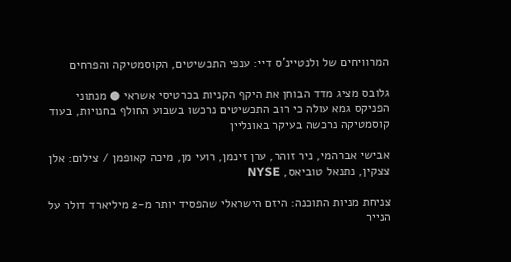המרוויחים של ולנטיינ'ס דיי: ענפי התכשיטים, הקוסמטיקה והפרחים

גלובס מציג מדד הבוחן את היקף הקניות בכרטיסי אשראי ● מנתוני הפניקס גמא עולה כי רוב התכשיטים נרכשו בשבוע החולף בחנויות, בעוד קוסמטיקה נרכשה בעיקר באונליין

אבישי אברהמי, ניר זוהר, ערן זינמן, רועי מן, מיכה קאופמן / צילום: אלן צצקין, נתנאל טוביאס, NYSE

צניחת מניות התוכנה: היזם הישראלי שהפסיד יותר מ-2 מיליארד דולר על הנייר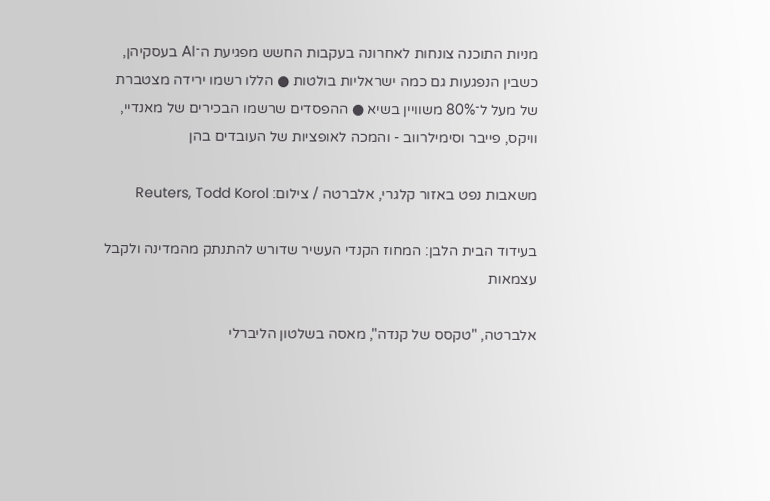מניות התוכנה צונחות לאחרונה בעקבות החשש מפגיעת ה־AI בעסקיהן, כשבין הנפגעות גם כמה ישראליות בולטות ● הללו רשמו ירידה מצטברת של מעל ל־80% משוויין בשיא ● ההפסדים שרשמו הבכירים של מאנדיי, וויקס, פייבר וסימילרווב - והמכה לאופציות של העובדים בהן

משאבות נפט באזור קלגרי, אלברטה / צילום: Reuters, Todd Korol

בעידוד הבית הלבן: המחוז הקנדי העשיר שדורש להתנתק מהמדינה ולקבל עצמאות

אלברטה, "טקסס של קנדה", מאסה בשלטון הליברלי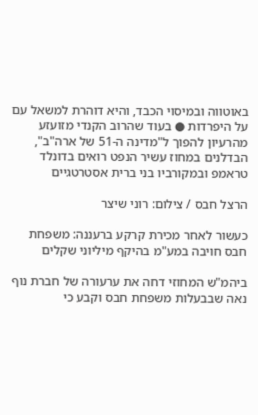באוטווה ובמיסוי הכבד, והיא דוהרת למשאל עם על היפרדות ● בעוד שהרוב הקנדי מזועזע מהרעיון להפוך ל"מדינה ה-51 של ארה"ב", הבדלנים במחוז עשיר הנפט רואים בדונלד טראמפ ובמקורביו בני ברית אסטרטגיים

הרצל חבס / צילום: רוני שיצר

כעשור לאחר מכירת קרקע ברעננה: משפחת חבס חויבה במע"מ בהיקף מיליוני שקלים

ביהמ"ש המחוזי דחה את ערעורה של חברת נוף נאה שבבעלות משפחת חבס וקבע כי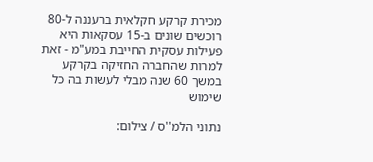מכירת קרקע חקלאית ברעננה ל-80 רוכשים שונים ב-15 עסקאות היא פעילות עסקית החייבת במע"מ - זאת למרות שהחברה החזיקה בקרקע במשך 60 שנה מבלי לעשות בה כל שימוש

נתוני הלמ''ס / צילום: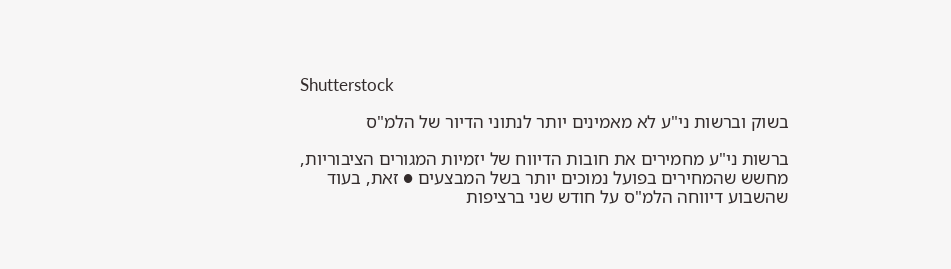Shutterstock

בשוק וברשות ני"ע לא מאמינים יותר לנתוני הדיור של הלמ"ס

ברשות ני"ע מחמירים את חובות הדיווח של יזמיות המגורים הציבוריות, מחשש שהמחירים בפועל נמוכים יותר בשל המבצעים ● זאת, בעוד שהשבוע דיווחה הלמ"ס על חודש שני ברציפות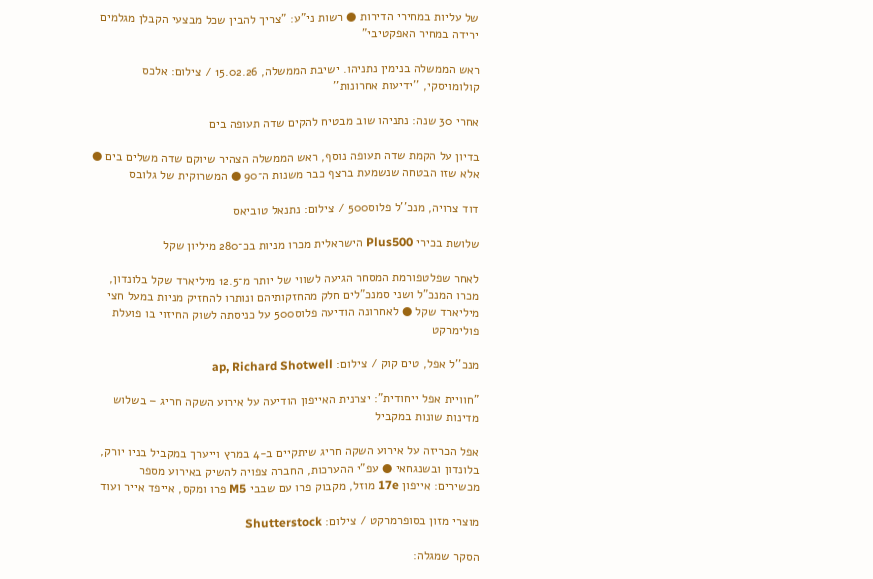של עליות במחירי הדירות ● רשות ני"ע: "צריך להבין שכל מבצעי הקבלן מגלמים ירידה במחיר האפקטיבי"

ראש הממשלה בנימין נתניהו. ישיבת הממשלה, 15.02.26 / צילום: אלכס קולומויסקי, ''ידיעות אחרונות''

אחרי 30 שנה: נתניהו שוב מבטיח להקים שדה תעופה בים

בדיון על הקמת שדה תעופה נוסף, ראש הממשלה הצהיר שיוקם שדה משלים בים ● אלא שזו הבטחה שנשמעת ברצף כבר משנות ה־90 ● המשרוקית של גלובס

דוד צרויה, מנכ''ל פלוס500 / צילום: נתנאל טוביאס

שלושת בכירי Plus500 הישראלית מכרו מניות בכ־280 מיליון שקל

לאחר שפלטפורמת המסחר הגיעה לשווי של יותר מ־12.5 מיליארד שקל בלונדון, מכרו המנכ"ל ושני סמנכ"לים חלק מהחזקותיהם ונותרו להחזיק מניות במעל חצי מיליארד שקל ● לאחרונה הודיעה פלוס500 על כניסתה לשוק החיזוי בו פועלת פולימרקט

מנכ''ל אפל, טים קוק / צילום: ap, Richard Shotwell

"חוויית אפל ייחודית": יצרנית האייפון הודיעה על אירוע השקה חריג – בשלוש מדינות שונות במקביל

אפל הכריזה על אירוע השקה חריג שיתקיים ב-4 במרץ וייערך במקביל בניו יורק, בלונדון ובשנגחאי ● עפ"י ההערכות, החברה צפויה להשיק באירוע מספר מכשירים: אייפון 17e מוזל, מקבוק פרו עם שבבי M5 פרו ומקס, אייפד אייר ועוד

מוצרי מזון בסופרמרקט / צילום: Shutterstock

הסקר שמגלה: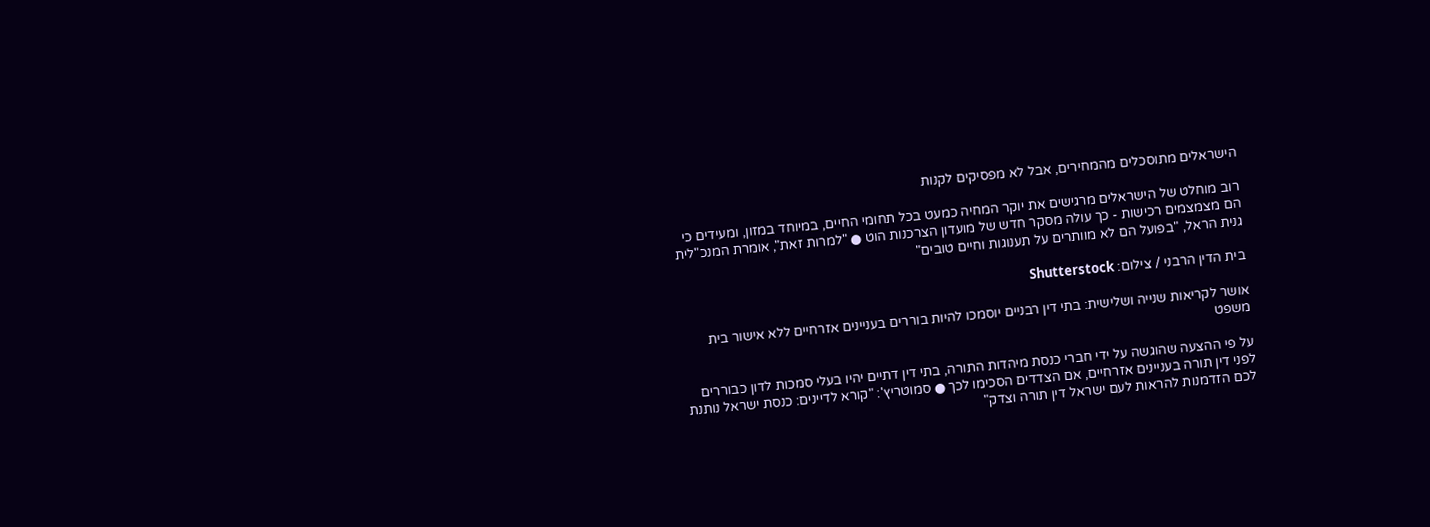הישראלים מתוסכלים מהמחירים, אבל לא מפסיקים לקנות

רוב מוחלט של הישראלים מרגישים את יוקר המחיה כמעט בכל תחומי החיים, במיוחד במזון, ומעידים כי הם מצמצמים רכישות - כך עולה מסקר חדש של מועדון הצרכנות הוט ● "למרות זאת", אומרת המנכ"לית גנית הראל, "בפועל הם לא מוותרים על תענוגות וחיים טובים"

בית הדין הרבני / צילום: Shutterstock

אושר לקריאות שנייה ושלישית: בתי דין רבניים יוסמכו להיות בוררים בעניינים אזרחיים ללא אישור בית משפט

על פי ההצעה שהוגשה על ידי חברי כנסת מיהדות התורה, בתי דין דתיים יהיו בעלי סמכות לדון כבוררים לפני דין תורה בעניינים אזרחיים, אם הצדדים הסכימו לכך ● סמוטריץ': "קורא לדיינים: כנסת ישראל נותנת לכם הזדמנות להראות לעם ישראל דין תורה וצדק"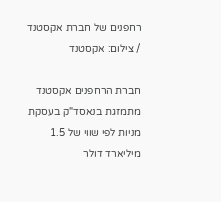רחפנים של חברת אקסטנד / צילום: אקסטנד

חברת הרחפנים אקסטנד מתמזגת בנאסד"ק בעסקת מניות לפי שווי של 1.5 מיליארד דולר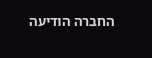החברה הודיעה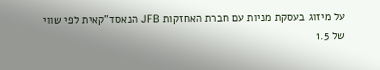על מיזוג בעסקת מניות עם חברת האחזקות JFB הנאסד"קאית לפי שווי של 1.5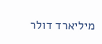מיליארד דולר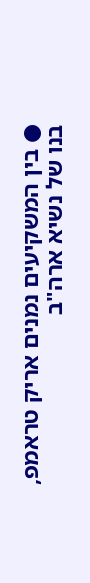● בין המשקיעים נמנים אריק טראמפ, בנו של נשיא ארה"ב